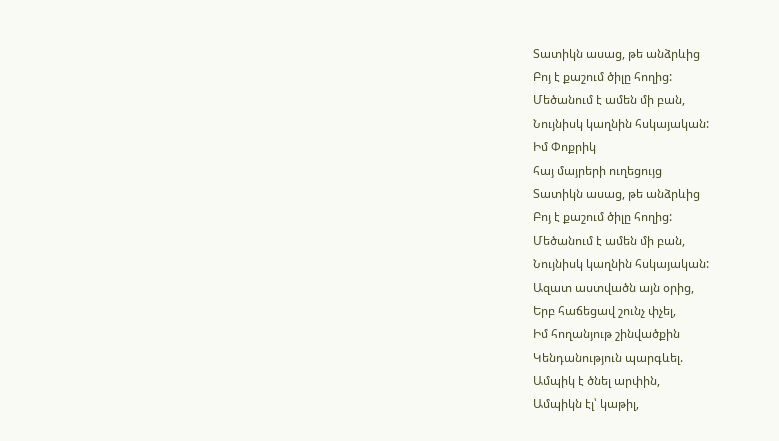Տատիկն ասաց, թե անձրևից
Բոյ է քաշում ծիլը հողից:
Մեծանում է ամեն մի բան,
Նույնիսկ կաղնին հսկայական:
Իմ Փոքրիկ
հայ մայրերի ուղեցույց
Տատիկն ասաց, թե անձրևից
Բոյ է քաշում ծիլը հողից:
Մեծանում է ամեն մի բան,
Նույնիսկ կաղնին հսկայական:
Ազատ աստվածն այն օրից,
Երբ հաճեցավ շունչ փչել,
Իմ հողանյութ շինվածքին
Կենդանություն պարգևել.
Ամպիկ է ծնել արփին,
Ամպիկն էլ՝ կաթիլ,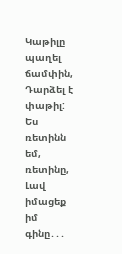Կաթիլը պաղել ճամփին,
Դարձել է փաթիլ:
Ես ռետինն եմ, ռետինը,
Լավ իմացեք իմ գինը․․․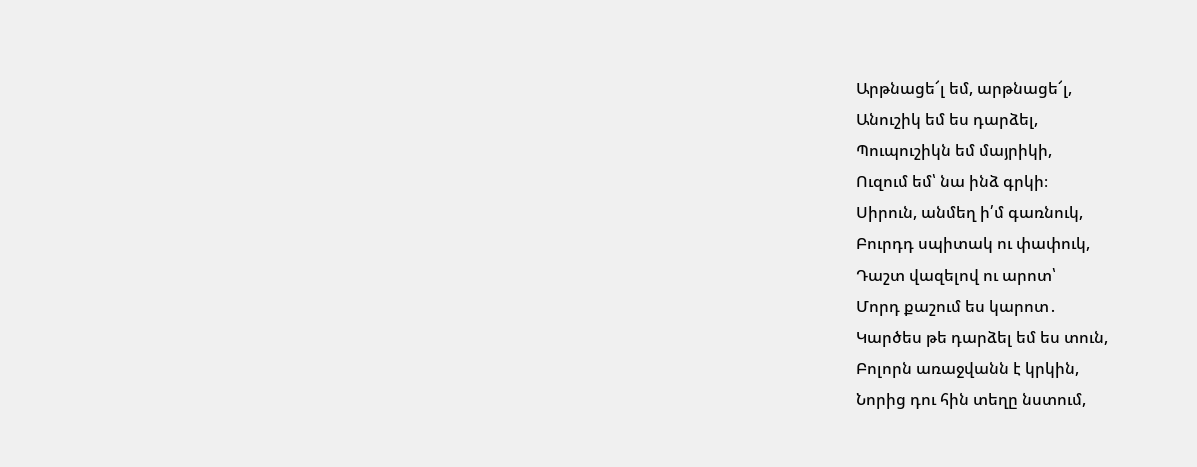Արթնացե՜լ եմ, արթնացե՜լ,
Անուշիկ եմ ես դարձել,
Պուպուշիկն եմ մայրիկի,
Ուզում եմ՝ նա ինձ գրկի։
Սիրուն, անմեղ ի՛մ գառնուկ,
Բուրդդ սպիտակ ու փափուկ,
Դաշտ վազելով ու արոտ՝
Մորդ քաշում ես կարոտ․
Կարծես թե դարձել եմ ես տուն,
Բոլորն առաջվանն է կրկին,
Նորից դու հին տեղը նստում,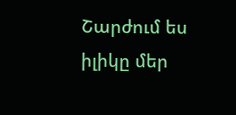Շարժում ես իլիկը մեր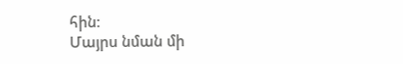հին։
Մայրս նման մի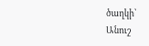ծաղկի՝
Անուշ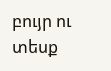բույր ու տեսք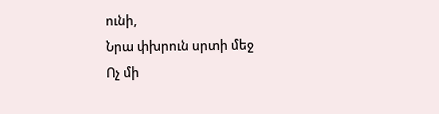ունի,
Նրա փխրուն սրտի մեջ
Ոչ մի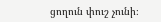ցողուն փուշ չունի։